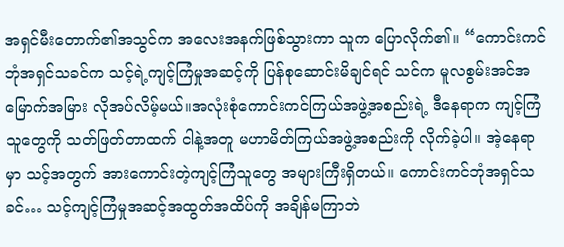အရှင်မီးတောက်၏အသွင်က အလေးအနက်ဖြစ်သွားကာ သူက ပြောလိုက်၏။ “ကောင်းကင်ဘုံအရှင်သခင်က သင့်ရဲ့ကျင့်ကြံမှုအဆင့်ကို ပြန်စုဆောင်းမိချင်ရင် သင်က မူလစွမ်းအင်အမြောက်အမြား လိုအပ်လိမ့်မယ်။အလုံးစုံကောင်းကင်ကြယ်အဖွဲ့အစည်းရဲ့ ဒီနေရာက ကျင့်ကြံသူတွေကို သတ်ဖြတ်တာထက် ငါနဲ့အတူ မဟာမိတ်ကြယ်အဖွဲ့အစည်းကို လိုက်ခဲ့ပါ။ အဲ့နေရာမှာ သင့်အတွက် အားကောင်းတဲ့ကျင့်ကြံသူတွေ အများကြီးရှိတယ်။ ကောင်းကင်ဘုံအရှင်သခင်… သင့်ကျင့်ကြံမှုအဆင့်အထွတ်အထိပ်ကို အချိန်မကြာဘဲ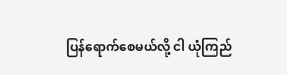ပြန်ရောက်စေမယ်လို့ ငါ ယုံကြည်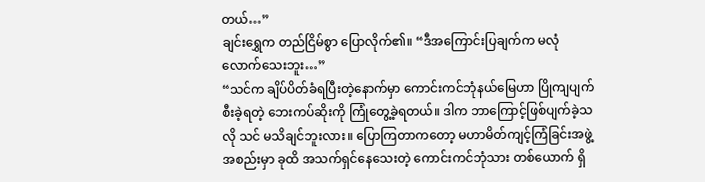တယ်…”
ချင်းရွှေက တည်ငြိမ်စွာ ပြောလိုက်၏။ “ဒီအကြောင်းပြချက်က မလုံလောက်သေးဘူး…”
“သင်က ချိပ်ပိတ်ခံရပြီးတဲ့နောက်မှာ ကောင်းကင်ဘုံနယ်မြေဟာ ပြိုကျပျက်စီးခဲ့ရတဲ့ ဘေးကပ်ဆိုးကို ကြုံတွေ့ခဲ့ရတယ်။ ဒါက ဘာကြောင့်ဖြစ်ပျက်ခဲ့သလို သင် မသိချင်ဘူးလား။ ပြောကြတာကတော့ မဟာမိတ်ကျင့်ကြံခြင်းအဖွဲ့အစည်းမှာ ခုထိ အသက်ရှင်နေသေးတဲ့ ကောင်းကင်ဘုံသား တစ်ယောက် ရှိ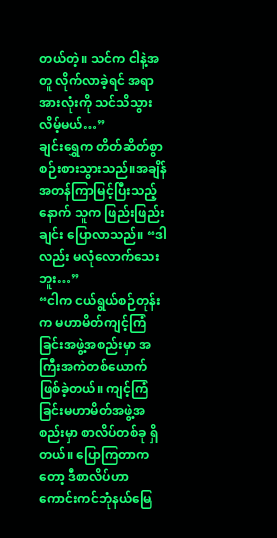တယ်တဲ့။ သင်က ငါနဲ့အတူ လိုက်လာခဲ့ရင် အရာအားလုံးကို သင်သိသွားလိမ့်မယ်…”
ချင်းရွှေက တိတ်ဆိတ်စွာ စဉ်းစားသွားသည်။အချိန်အတန်ကြာမြင့်ပြီးသည့်နောက် သူက ဖြည်းဖြည်းချင်း ပြောလာသည်။ “ဒါလည်း မလုံလောက်သေးဘူး…”
“ငါက ငယ်ရွယ်စဉ်တုန်းက မဟာမိတ်ကျင့်ကြံခြင်းအဖွဲ့အစည်းမှာ အကြီးအကဲတစ်ယောက် ဖြစ်ခဲ့တယ်။ ကျင့်ကြံခြင်းမဟာမိတ်အဖွဲ့အစည်းမှာ စာလိပ်တစ်ခု ရှိတယ်။ ပြောကြတာကတော့ ဒီစာလိပ်ဟာ ကောင်းကင်ဘုံနယ်မြေ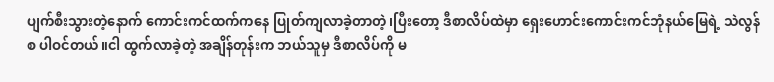ပျက်စီးသွားတဲ့နောက် ကောင်းကင်ထက်ကနေ ပြုတ်ကျလာခဲ့တာတဲ့၊ပြီးတော့ ဒီစာလိပ်ထဲမှာ ရှေးဟောင်းကောင်းကင်ဘုံနယ်မြေရဲ့ သဲလွန်စ ပါဝင်တယ်။ငါ ထွက်လာခဲ့တဲ့ အချိန်တုန်းက ဘယ်သူမှ ဒီစာလိပ်ကို မ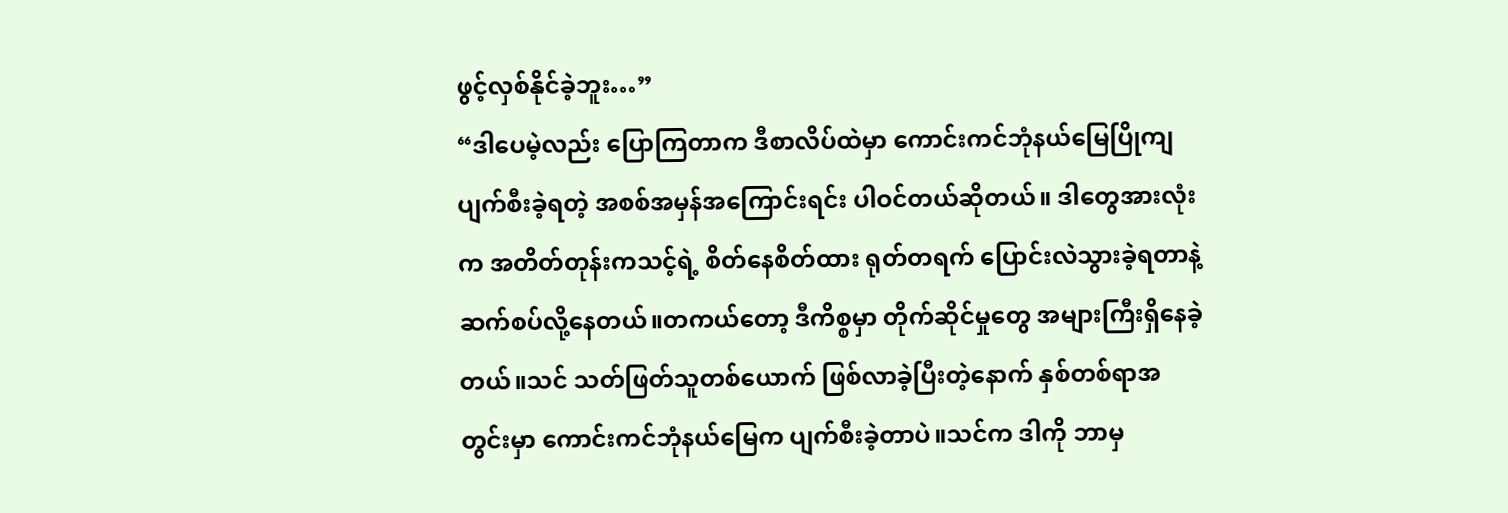ဖွင့်လှစ်နိုင်ခဲ့ဘူး…”
“ဒါပေမဲ့လည်း ပြောကြတာက ဒီစာလိပ်ထဲမှာ ကောင်းကင်ဘုံနယ်မြေပြိုကျပျက်စီးခဲ့ရတဲ့ အစစ်အမှန်အကြောင်းရင်း ပါဝင်တယ်ဆိုတယ်။ ဒါတွေအားလုံးက အတိတ်တုန်းကသင့်ရဲ့ စိတ်နေစိတ်ထား ရုတ်တရက် ပြောင်းလဲသွားခဲ့ရတာနဲ့ ဆက်စပ်လို့နေတယ်။တကယ်တော့ ဒီကိစ္စမှာ တိုက်ဆိုင်မှုတွေ အများကြီးရှိနေခဲ့တယ်။သင် သတ်ဖြတ်သူတစ်ယောက် ဖြစ်လာခဲ့ပြီးတဲ့နောက် နှစ်တစ်ရာအတွင်းမှာ ကောင်းကင်ဘုံနယ်မြေက ပျက်စီးခဲ့တာပဲ။သင်က ဒါကို ဘာမှ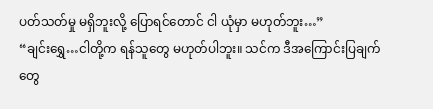ပတ်သတ်မှု မရှိဘူးလို့ ပြောရင်တောင် ငါ ယုံမှာ မဟုတ်ဘူး…”
“ချင်းရွှေ…ငါတို့က ရန်သူတွေ မဟုတ်ပါဘူး။ သင်က ဒီအကြောင်းပြချက်တွေ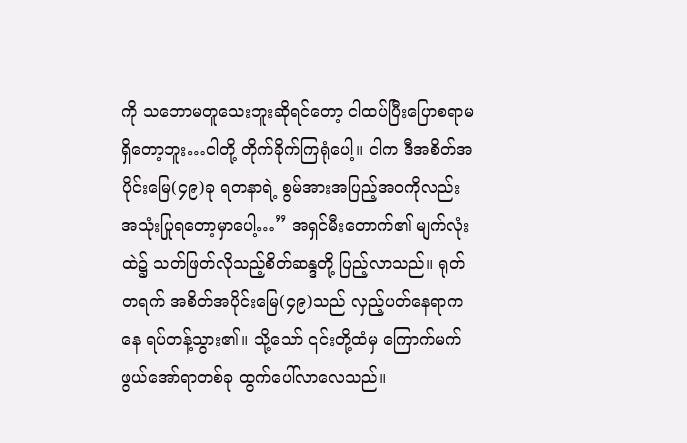ကို သဘောမတူသေးဘူးဆိုရင်တော့ ငါထပ်ပြီးပြောစရာမရှိတော့ဘူး…ငါတို့ တိုက်ခိုက်ကြရုံပေါ့။ ငါက ဒီအစိတ်အပိုင်းမြေ(၄၉)ခု ရတနာရဲ့ စွမ်အားအပြည့်အဝကိုလည်း အသုံးပြုရတော့မှာပေါ့…” အရှင်မီးတောက်၏ မျက်လုံးထဲ၌ သတ်ဖြတ်လိုသည့်စိတ်ဆန္ဒတို့ ပြည့်လာသည်။ ရုတ်တရက် အစိတ်အပိုင်းမြေ(၄၉)သည် လှည့်ပတ်နေရာကနေ ရပ်တန့်သွား၏။ သို့သော် ၎င်းတို့ထံမှ ကြောက်မက်ဖွယ်အော်ရာတစ်ခု ထွက်ပေါ်လာလေသည်။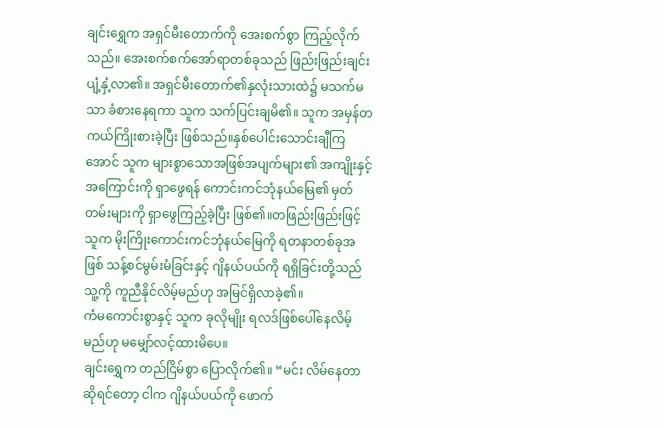ချင်းရွှေက အရှင်မီးတောက်ကို အေးစက်စွာ ကြည့်လိုက်သည်။ အေးစက်စက်အော်ရာတစ်ခုသည် ဖြည်းဖြည်းချင်း ပျံ့နှံ့လာ၏။ အရှင်မီးတောက်၏နှလုံးသားထဲ၌ မသက်မသာ ခံစားနေရကာ သူက သက်ပြင်းချမိ၏။ သူက အမှန်တကယ်ကြိုးစားခဲ့ပြီး ဖြစ်သည်။နှစ်ပေါင်းသောင်းချီကြအောင် သူက များစွာသောအဖြစ်အပျက်များ၏ အကျိုးနှင့်အကြောင်းကို ရှာဖွေရန် ကောင်းကင်ဘုံနယ်မြေ၏ မှတ်တမ်းများကို ရှာဖွေကြည့်ခဲ့ပြီး ဖြစ်၏။တဖြည်းဖြည်းဖြင့် သူက မိုးကြိုးကောင်းကင်ဘုံနယ်မြေကို ရတနာတစ်ခုအဖြစ် သန့်စင်မွမ်းမံခြင်းနှင့် ဂျိနယ်ပယ်ကို ရရှိခြင်းတို့သည် သူ့ကို ကူညီနိုင်လိမ့်မည်ဟု အမြင်ရှိလာခဲ့၏။
ကံမကောင်းစွာနှင့် သူက ခုလိုမျိုး ရလဒ်ဖြစ်ပေါ်နေလိမ့်မည်ဟု မမျှော်လင့်ထားမိပေ။
ချင်းရွှေက တည်ငြိမ်စွာ ပြောလိုက်၏။ “မင်း လိမ်နေတာဆိုရင်တော့ ငါက ဂျိနယ်ပယ်ကို ဖောက်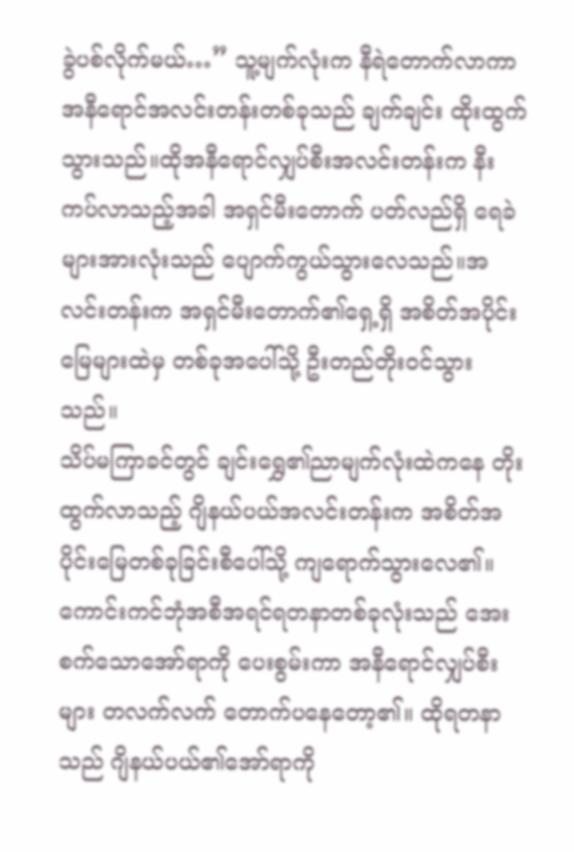ခွဲပစ်လိုက်မယ်…” သူ့မျက်လုံးက နီရဲတောက်လာကာ အနီရောင်အလင်းတန်းတစ်ခုသည် ချက်ချင်း ထိုးထွက်သွားသည်။ထိုအနီရောင်လျှပ်စီးအလင်းတန်းက နီးကပ်လာသည့်အခါ အရှင်မီးတောက် ပတ်လည်ရှိ ရေခဲများအားလုံးသည် ပျောက်ကွယ်သွားလေသည်။အလင်းတန်းက အရှင်မီးတောက်၏ရှေ့ရှိ အစိတ်အပိုင်းမြေများထဲမှ တစ်ခုအပေါ်သို့ ဦးတည်တိုးဝင်သွားသည်။
သိပ်မကြာခင်တွင် ချင်းရွှေ၏ညာမျက်လုံးထဲကနေ တိုးထွက်လာသည့် ဂျိနယ်ပယ်အလင်းတန်းက အစိတ်အပိုင်းမြေတစ်ခုခြင်းစီပေါ်သို့ ကျရောက်သွားလေ၏။
ကောင်းကင်ဘုံအစီအရင်ရတနာတစ်ခုလုံးသည် အေးစက်သောအော်ရာကို ပေးစွမ်းကာ အနီရောင်လျှပ်စီးများ တလက်လက် တောက်ပနေတော့၏။ ထိုရတနာသည် ဂျိနယ်ပယ်၏အော်ရာကို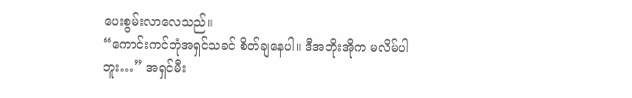ပေးစွမ်းလာလေသည်။
“ကောင်းကင်ဘုံအရှင်သခင် စိတ်ချနေပါ။ ဒီအဘိုးအိုက မလိမ်ပါဘူး…” အရှင်မီး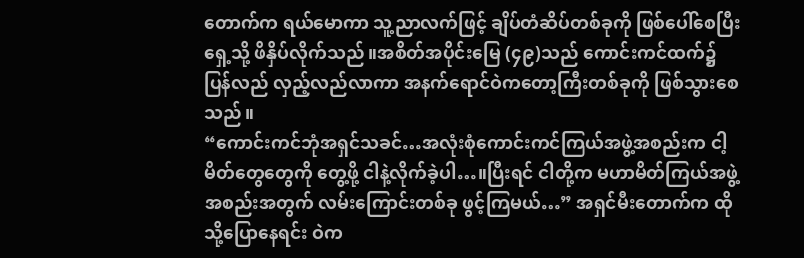တောက်က ရယ်မောကာ သူ့ညာလက်ဖြင့် ချိပ်တံဆိပ်တစ်ခုကို ဖြစ်ပေါ်စေပြီး ရှေ့သို့ ဖိနှိပ်လိုက်သည်။အစိတ်အပိုင်းမြေ (၄၉)သည် ကောင်းကင်ထက်၌ ပြန်လည် လှည့်လည်လာကာ အနက်ရောင်ဝဲကတော့ကြီးတစ်ခုကို ဖြစ်သွားစေသည်။
“ကောင်းကင်ဘုံအရှင်သခင်…အလုံးစုံကောင်းကင်ကြယ်အဖွဲ့အစည်းက ငါ့မိတ်တွေတွေကို တွေ့ဖို့ ငါနဲ့လိုက်ခဲ့ပါ…။ပြီးရင် ငါတို့က မဟာမိတ်ကြယ်အဖွဲ့အစည်းအတွက် လမ်းကြောင်းတစ်ခု ဖွင့်ကြမယ်…” အရှင်မီးတောက်က ထိုသို့ပြောနေရင်း ဝဲက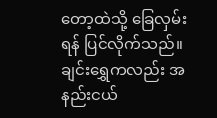တော့ထဲသို့ ခြေလှမ်းရန် ပြင်လိုက်သည်။
ချင်းရွှေကလည်း အနည်းငယ်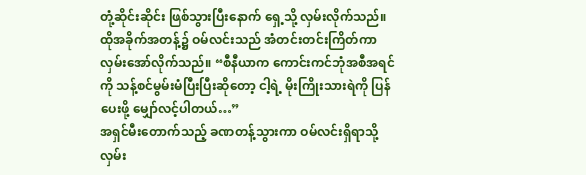တုံ့ဆိုင်းဆိုင်း ဖြစ်သွားပြီးနောက် ရှေ့သို့ လှမ်းလိုက်သည်။
ထိုအခိုက်အတန့်၌ ဝမ်လင်းသည် အံတင်းတင်းကြိတ်ကာ လှမ်းအော်လိုက်သည်။ “စီနီယာက ကောင်းကင်ဘုံအစီအရင်ကို သန့်စင်မွမ်းမံပြီးပြီးဆိုတော့ ငါ့ရဲ့ မိုးကြိုးသားရဲကို ပြန်ပေးဖို့ မျှော်လင့်ပါတယ်…”
အရှင်မီးတောက်သည့် ခဏတန့်သွားကာ ဝမ်လင်းရှိရာသို့ လှမ်း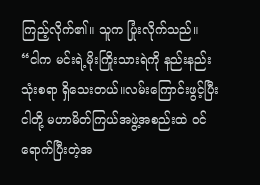ကြည့်လိုက်၏။ သူက ပြုံးလိုက်သည်။ “ငါက မင်းရဲ့မိုးကြိုးသားရဲကို နည်းနည်းသုံးစရာ ရှိသေးတယ်။လမ်းကြောင်းဖွင့်ပြီး ငါတို့ မဟာမိတ်ကြယ်အဖွဲ့အစည်းထဲ ဝင်ရောက်ပြီးတဲ့အ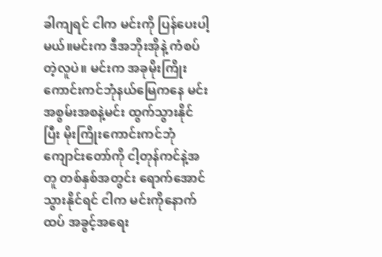ခါကျရင် ငါက မင်းကို ပြန်ပေးပါ့မယ်။မင်းက ဒီအဘိုးအိုနဲ့ ကံစပ်တဲ့လူပဲ။ မင်းက အခုမိုးကြိုးကောင်းကင်ဘုံနယ်မြေကနေ မင်းအစွမ်းအစနဲ့မင်း ထွက်သွားနိုင်ပြီး မိုးကြိုးကောင်းကင်ဘုံကျောင်းတော်ကို ငါ့တုန်ကင်နဲ့အတူ တစ်နှစ်အတွင်း ရောက်အောင်သွားနိုင်ရင် ငါက မင်းကိုနောက်ထပ် အခွင့်အရေး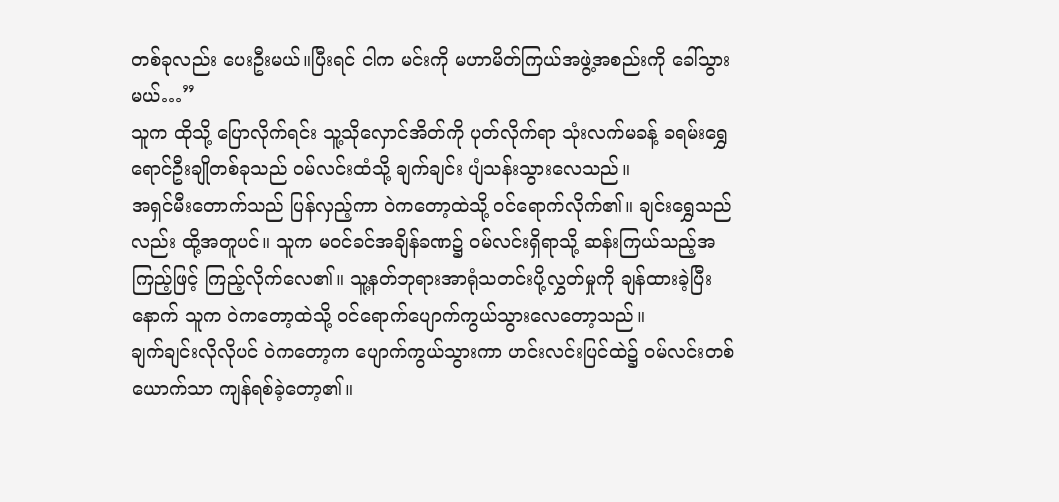တစ်ခုလည်း ပေးဦးမယ်။ပြီးရင် ငါက မင်းကို မဟာမိတ်ကြယ်အဖွဲ့အစည်းကို ခေါ်သွားမယ်…”
သူက ထိုသို့ ပြောလိုက်ရင်း သူ့သိုလှောင်အိတ်ကို ပုတ်လိုက်ရာ သုံးလက်မခန့် ခရမ်းရွှေရောင်ဦးချိုတစ်ခုသည် ဝမ်လင်းထံသို့ ချက်ချင်း ပျံသန်းသွားလေသည်။
အရှင်မီးတောက်သည် ပြန်လှည့်ကာ ဝဲကတော့ထဲသို့ ဝင်ရောက်လိုက်၏။ ချင်းရွှေသည်လည်း ထို့အတူပင်။ သူက မဝင်ခင်အချိန်ခဏ၌ ဝမ်လင်းရှိရာသို့ ဆန်းကြယ်သည့်အကြည့်ဖြင့် ကြည့်လိုက်လေ၏။ သူ့နတ်ဘုရားအာရုံသတင်းပို့လွှတ်မှုကို ချန်ထားခဲ့ပြီးနောက် သူက ဝဲကတော့ထဲသို့ ဝင်ရောက်ပျောက်ကွယ်သွားလေတော့သည်။
ချက်ချင်းလိုလိုပင် ဝဲကတော့က ပျောက်ကွယ်သွားကာ ဟင်းလင်းပြင်ထဲ၌ ဝမ်လင်းတစ်ယောက်သာ ကျန်ရစ်ခဲ့တော့၏။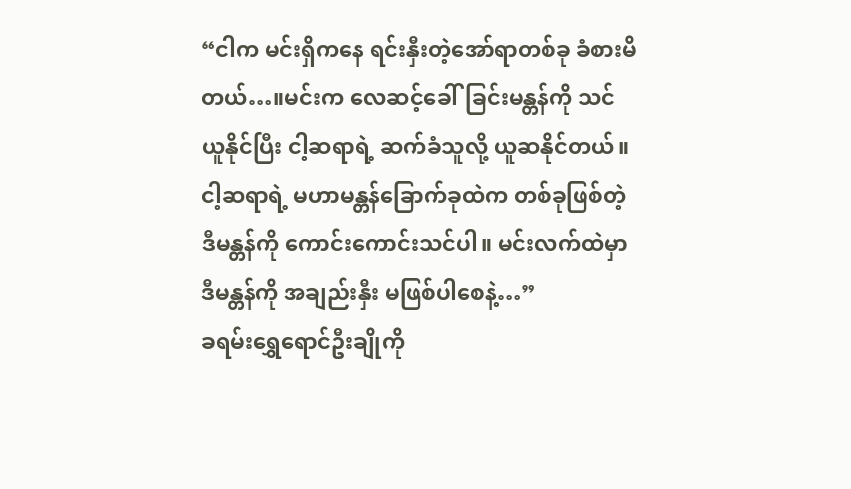“ငါက မင်းရှိကနေ ရင်းနှီးတဲ့အော်ရာတစ်ခု ခံစားမိတယ်…။မင်းက လေဆင့်ခေါ်ခြင်းမန္တန်ကို သင်ယူနိုင်ပြီး ငါ့ဆရာရဲ့ ဆက်ခံသူလို့ ယူဆနိုင်တယ်။ ငါ့ဆရာရဲ့ မဟာမန္တန်ခြောက်ခုထဲက တစ်ခုဖြစ်တဲ့ ဒီမန္တန်ကို ကောင်းကောင်းသင်ပါ။ မင်းလက်ထဲမှာ ဒီမန္တန်ကို အချည်းနှီး မဖြစ်ပါစေနဲ့…”
ခရမ်းရွှေရောင်ဦးချိုကို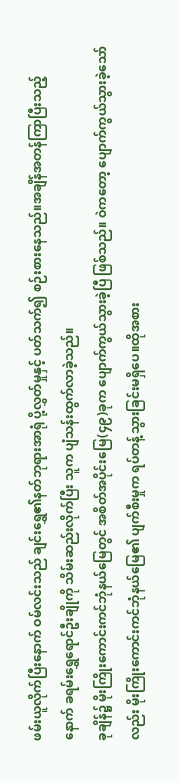ဖမ်းယူလိုက်ပြီးနောက် ဝမ်လင်းသည် ချင်းရွှေ၏နတ်ဘုရားအာရုံ ပို့လွှတ်မှုနှင့် ပတ်သက်၍ စဉ်းစားနေသည်။အချိန်အတန်ကြာပြီးသည့်နောက် ခရမ်းရွှေရောင်ဦးချိုကို သိမ်းဆည်းလိုက်ပြီး သူက ပျံသန်းထွက်လာခဲ့သည်။
ခုချိန်၌ မိုးကြိုးကောင်းကင်ဘုံနယ်မြေတွင် အစိတ်အပိုင်းမြေ(၄၉)ခုက ပျောက်ကွယ်သွားခဲ့ပြီ ဖြစ်သည်။ ဝဲကတော့ ပျောက်ကွယ်သွားခဲ့သော်လည်း မိုးကြိုးကောင်းကင်ဘုံနယ်မြေ၏ ပျက်စီးမှုက ရပ်တန့်သွားခြင်းမရှိပေ။ထိုအစား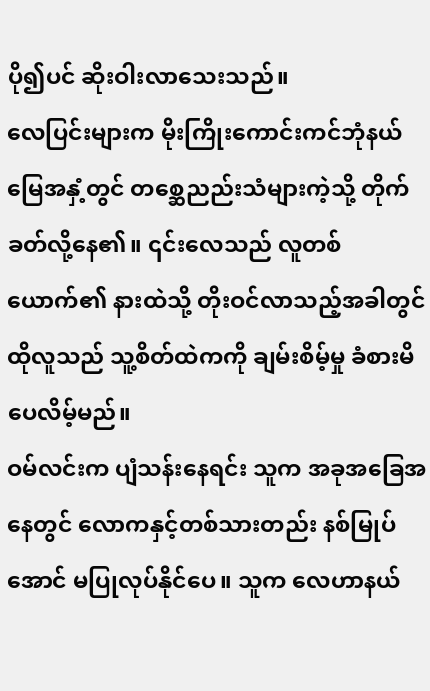ပို၍ပင် ဆိုးဝါးလာသေးသည်။
လေပြင်းများက မိုးကြိုးကောင်းကင်ဘုံနယ်မြေအနှံ့တွင် တစ္ဆေညည်းသံများကဲ့သို့ တိုက်ခတ်လို့နေ၏။ ၎င်းလေသည် လူတစ်ယောက်၏ နားထဲသို့ တိုးဝင်လာသည့်အခါတွင် ထိုလူသည် သူ့စိတ်ထဲကကို ချမ်းစိမ့်မှု ခံစားမိပေလိမ့်မည်။
ဝမ်လင်းက ပျံသန်းနေရင်း သူက အခုအခြေအနေတွင် လောကနှင့်တစ်သားတည်း နစ်မြုပ်အောင် မပြုလုပ်နိုင်ပေ။ သူက လေဟာနယ်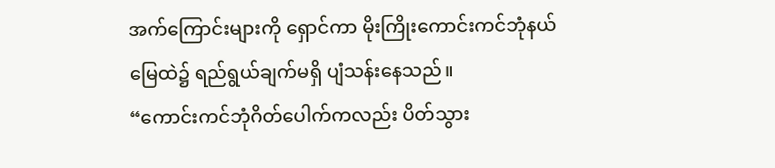အက်ကြောင်းများကို ရှောင်ကာ မိုးကြိုးကောင်းကင်ဘုံနယ်မြေထဲ၌ ရည်ရွယ်ချက်မရှိ ပျံသန်းနေသည်။
“ကောင်းကင်ဘုံဂိတ်ပေါက်ကလည်း ပိတ်သွား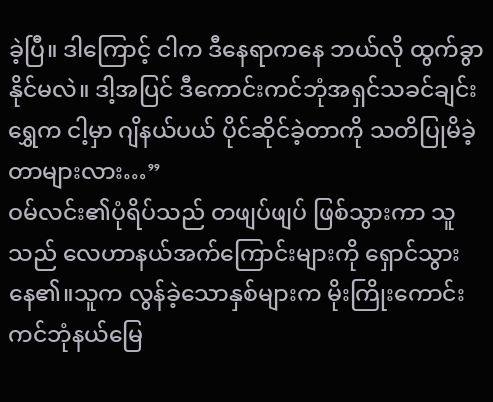ခဲ့ပြီ။ ဒါကြောင့် ငါက ဒီနေရာကနေ ဘယ်လို ထွက်ခွာနိုင်မလဲ။ ဒါ့အပြင် ဒီကောင်းကင်ဘုံအရှင်သခင်ချင်းရွှေက ငါ့မှာ ဂျိနယ်ပယ် ပိုင်ဆိုင်ခဲ့တာကို သတိပြုမိခဲ့တာများလား…”
ဝမ်လင်း၏ပုံရိပ်သည် တဖျပ်ဖျပ် ဖြစ်သွားကာ သူသည် လေဟာနယ်အက်ကြောင်းများကို ရှောင်သွားနေ၏။သူက လွန်ခဲ့သောနှစ်များက မိုးကြိုးကောင်းကင်ဘုံနယ်မြေ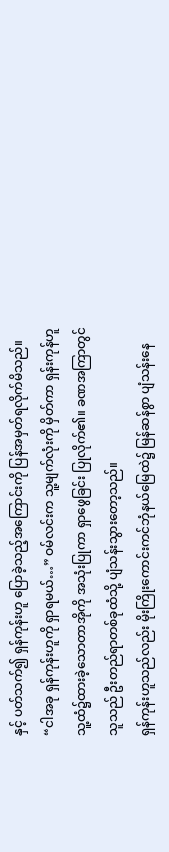နှင့် ပတ်သက်၍ ရှန်ကုန်းဟူ ပြောခဲ့သည့်အကြောင်းကို ပြန်အမှတ်ရလိုက်မိသည်။
“ငါအခု ရှန်ကုန်းဟူကို ရှာရမယ်…” ဝမ်လင်းက သူ့မျက်လုံးကို မှိတ်ကာ ရှန်းကုန်ဟူ သူ့ထံ၌ထားခဲ့သောတာအိုကို အသုံးပြုကာ ရှာဖွေခြင်း ပြုလိုက်၏။ ခဏအကြာတွင် သူသည် ဦးတည်ရာတစ်ခုထံသို့ ပျံသန်းသွားတော့သည်။
ရှန်ကုန်းဟူသည်လည်း မိုးကြိုးကောင်းကင်ဘုံနယ်မြေထဲ၌ မြန်ဆန်စွာ ပျံသန်းနေ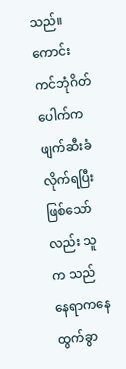သည်။ ကောင်းကင်ဘုံဂိတ်ပေါက်က ဖျက်ဆီးခံလိုက်ရပြီး ဖြစ်သော်လည်း သူက သည်နေရာကနေ ထွက်ခွာ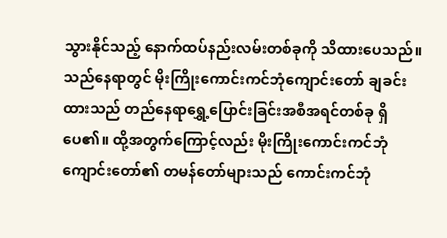သွားနိုင်သည့် နောက်ထပ်နည်းလမ်းတစ်ခုကို သိထားပေသည်။
သည်နေရာတွင် မိုးကြိုးကောင်းကင်ဘုံကျောင်းတော် ချခင်းထားသည် တည်နေရာရွှေ့ပြောင်းခြင်းအစီအရင်တစ်ခု ရှိပေ၏။ ထို့အတွက်ကြောင့်လည်း မိုးကြိုးကောင်းကင်ဘုံကျောင်းတော်၏ တမန်တော်များသည် ကောင်းကင်ဘုံ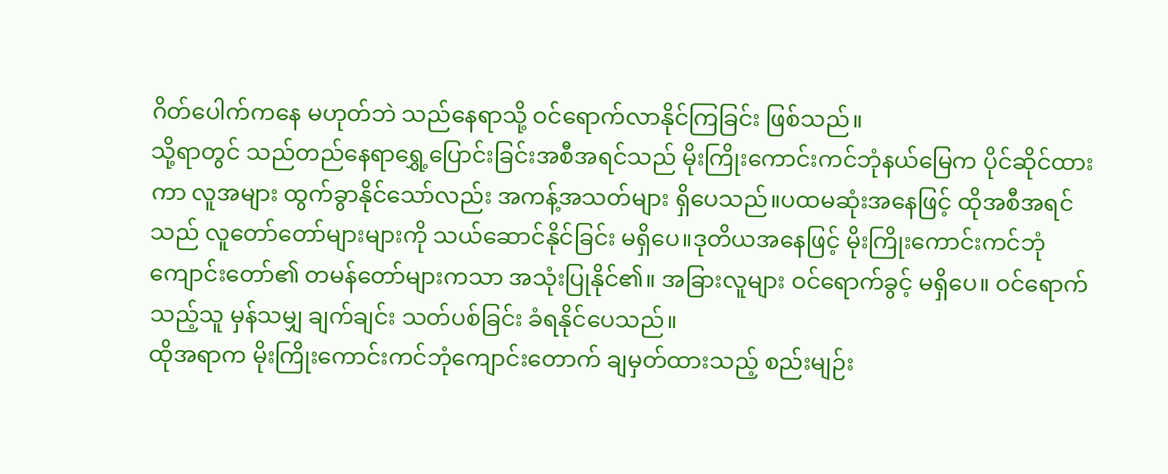ဂိတ်ပေါက်ကနေ မဟုတ်ဘဲ သည်နေရာသို့ ဝင်ရောက်လာနိုင်ကြခြင်း ဖြစ်သည်။
သို့ရာတွင် သည်တည်နေရာရွှေ့ပြောင်းခြင်းအစီအရင်သည် မိုးကြိုးကောင်းကင်ဘုံနယ်မြေက ပိုင်ဆိုင်ထားကာ လူအများ ထွက်ခွာနိုင်သော်လည်း အကန့်အသတ်များ ရှိပေသည်။ပထမဆုံးအနေဖြင့် ထိုအစီအရင်သည် လူတော်တော်များများကို သယ်ဆောင်နိုင်ခြင်း မရှိပေ။ဒုတိယအနေဖြင့် မိုးကြိုးကောင်းကင်ဘုံကျောင်းတော်၏ တမန်တော်များကသာ အသုံးပြုနိုင်၏။ အခြားလူများ ဝင်ရောက်ခွင့် မရှိပေ။ ဝင်ရောက်သည့်သူ မှန်သမျှ ချက်ချင်း သတ်ပစ်ခြင်း ခံရနိုင်ပေသည်။
ထိုအရာက မိုးကြိုးကောင်းကင်ဘုံကျောင်းတောက် ချမှတ်ထားသည့် စည်းမျဉ်း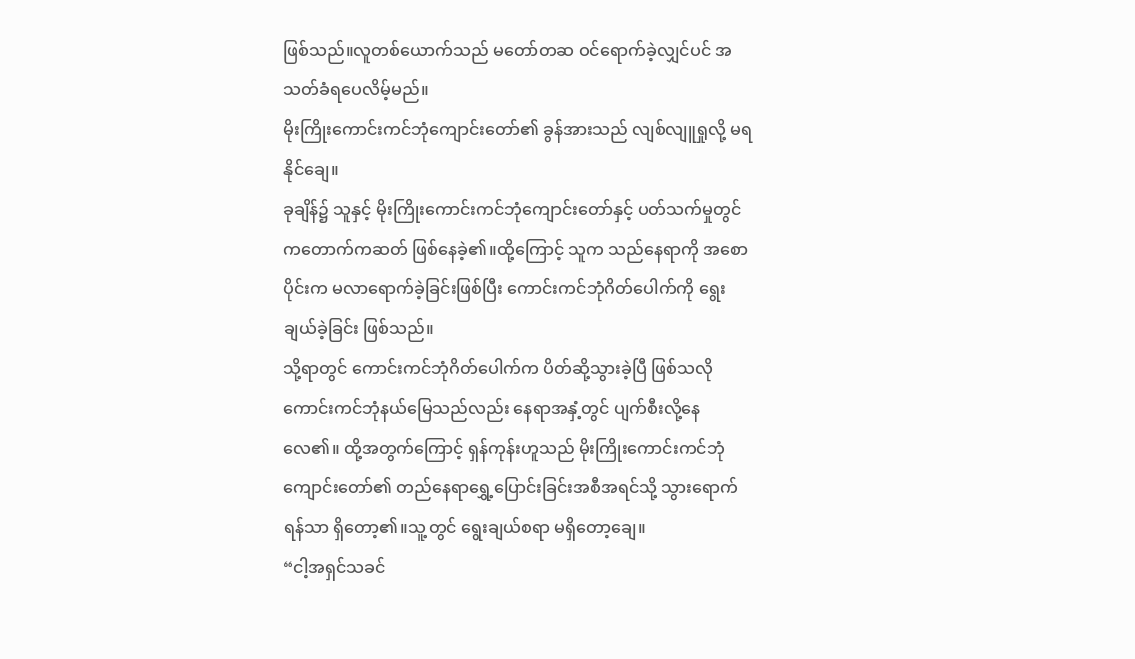ဖြစ်သည်။လူတစ်ယောက်သည် မတော်တဆ ဝင်ရောက်ခဲ့လျှင်ပင် အသတ်ခံရပေလိမ့်မည်။
မိုးကြိုးကောင်းကင်ဘုံကျောင်းတော်၏ ခွန်အားသည် လျစ်လျူရှုလို့ မရနိုင်ချေ။
ခုချိန်၌ သူနှင့် မိုးကြိုးကောင်းကင်ဘုံကျောင်းတော်နှင့် ပတ်သက်မှုတွင် ကတောက်ကဆတ် ဖြစ်နေခဲ့၏။ထို့ကြောင့် သူက သည်နေရာကို အစောပိုင်းက မလာရောက်ခဲ့ခြင်းဖြစ်ပြီး ကောင်းကင်ဘုံဂိတ်ပေါက်ကို ရွေးချယ်ခဲ့ခြင်း ဖြစ်သည်။
သို့ရာတွင် ကောင်းကင်ဘုံဂိတ်ပေါက်က ပိတ်ဆို့သွားခဲ့ပြီ ဖြစ်သလို ကောင်းကင်ဘုံနယ်မြေသည်လည်း နေရာအနှံ့တွင် ပျက်စီးလို့နေလေ၏။ ထို့အတွက်ကြောင့် ရှန်ကုန်းဟူသည် မိုးကြိုးကောင်းကင်ဘုံကျောင်းတော်၏ တည်နေရာရွှေ့ပြောင်းခြင်းအစီအရင်သို့ သွားရောက်ရန်သာ ရှိတော့၏။သူ့တွင် ရွေးချယ်စရာ မရှိတော့ချေ။
“ငါ့အရှင်သခင်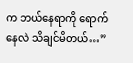က ဘယ်နေရာကို ရောက်နေလဲ သိချင်မိတယ်…”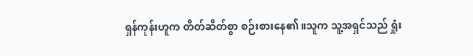ရှန်ကုန်းဟူက တိတ်ဆိတ်စွာ စဉ်းစားနေ၏။သူက သူ့အရှင်သည် ရှုံး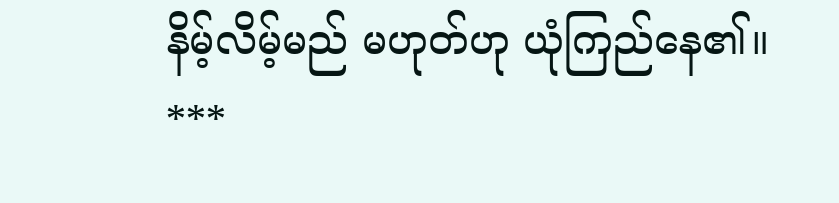နိမ့်လိမ့်မည် မဟုတ်ဟု ယုံကြည်နေ၏။
***